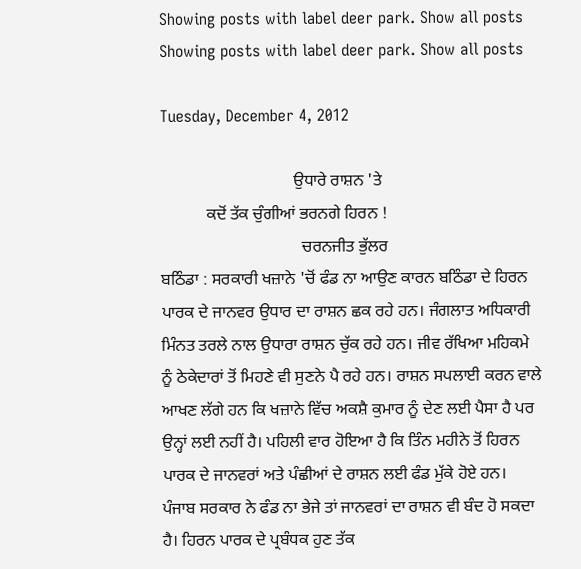Showing posts with label deer park. Show all posts
Showing posts with label deer park. Show all posts

Tuesday, December 4, 2012

                                ਉਧਾਰੇ ਰਾਸ਼ਨ 'ਤੇ
           ਕਦੋਂ ਤੱਕ ਚੁੰਗੀਆਂ ਭਰਨਗੇ ਹਿਰਨ !
                                  ਚਰਨਜੀਤ ਭੁੱਲਰ
ਬਠਿੰਡਾ : ਸਰਕਾਰੀ ਖਜ਼ਾਨੇ 'ਚੋਂ ਫੰਡ ਨਾ ਆਉਣ ਕਾਰਨ ਬਠਿੰਡਾ ਦੇ ਹਿਰਨ ਪਾਰਕ ਦੇ ਜਾਨਵਰ ਉਧਾਰ ਦਾ ਰਾਸ਼ਨ ਛਕ ਰਹੇ ਹਨ। ਜੰਗਲਾਤ ਅਧਿਕਾਰੀ ਮਿੰਨਤ ਤਰਲੇ ਨਾਲ ਉਧਾਰਾ ਰਾਸ਼ਨ ਚੁੱਕ ਰਹੇ ਹਨ। ਜੀਵ ਰੱਖਿਆ ਮਹਿਕਮੇ ਨੂੰ ਠੇਕੇਦਾਰਾਂ ਤੋਂ ਮਿਹਣੇ ਵੀ ਸੁਣਨੇ ਪੈ ਰਹੇ ਹਨ। ਰਾਸ਼ਨ ਸਪਲਾਈ ਕਰਨ ਵਾਲੇ ਆਖਣ ਲੱਗੇ ਹਨ ਕਿ ਖਜ਼ਾਨੇ ਵਿੱਚ ਅਕਸ਼ੈ ਕੁਮਾਰ ਨੂੰ ਦੇਣ ਲਈ ਪੈਸਾ ਹੈ ਪਰ ਉਨ੍ਹਾਂ ਲਈ ਨਹੀਂ ਹੈ। ਪਹਿਲੀ ਵਾਰ ਹੋਇਆ ਹੈ ਕਿ ਤਿੰਨ ਮਹੀਨੇ ਤੋਂ ਹਿਰਨ ਪਾਰਕ ਦੇ ਜਾਨਵਰਾਂ ਅਤੇ ਪੰਛੀਆਂ ਦੇ ਰਾਸ਼ਨ ਲਈ ਫੰਡ ਮੁੱਕੇ ਹੋਏ ਹਨ। ਪੰਜਾਬ ਸਰਕਾਰ ਨੇ ਫੰਡ ਨਾ ਭੇਜੇ ਤਾਂ ਜਾਨਵਰਾਂ ਦਾ ਰਾਸ਼ਨ ਵੀ ਬੰਦ ਹੋ ਸਕਦਾ ਹੈ। ਹਿਰਨ ਪਾਰਕ ਦੇ ਪ੍ਰਬੰਧਕ ਹੁਣ ਤੱਕ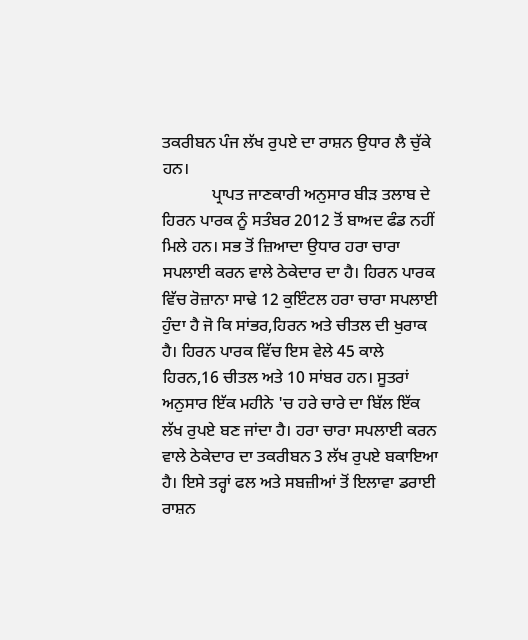ਤਕਰੀਬਨ ਪੰਜ ਲੱਖ ਰੁਪਏ ਦਾ ਰਾਸ਼ਨ ਉਧਾਰ ਲੈ ਚੁੱਕੇ ਹਨ।
            ਪ੍ਰਾਪਤ ਜਾਣਕਾਰੀ ਅਨੁਸਾਰ ਬੀੜ ਤਲਾਬ ਦੇ ਹਿਰਨ ਪਾਰਕ ਨੂੰ ਸਤੰਬਰ 2012 ਤੋਂ ਬਾਅਦ ਫੰਡ ਨਹੀਂ ਮਿਲੇ ਹਨ। ਸਭ ਤੋਂ ਜ਼ਿਆਦਾ ਉਧਾਰ ਹਰਾ ਚਾਰਾ ਸਪਲਾਈ ਕਰਨ ਵਾਲੇ ਠੇਕੇਦਾਰ ਦਾ ਹੈ। ਹਿਰਨ ਪਾਰਕ ਵਿੱਚ ਰੋਜ਼ਾਨਾ ਸਾਢੇ 12 ਕੁਇੰਟਲ ਹਰਾ ਚਾਰਾ ਸਪਲਾਈ ਹੁੰਦਾ ਹੈ ਜੋ ਕਿ ਸਾਂਭਰ,ਹਿਰਨ ਅਤੇ ਚੀਤਲ ਦੀ ਖੁਰਾਕ ਹੈ। ਹਿਰਨ ਪਾਰਕ ਵਿੱਚ ਇਸ ਵੇਲੇ 45 ਕਾਲੇ ਹਿਰਨ,16 ਚੀਤਲ ਅਤੇ 10 ਸਾਂਬਰ ਹਨ। ਸੂਤਰਾਂ ਅਨੁਸਾਰ ਇੱਕ ਮਹੀਨੇ 'ਚ ਹਰੇ ਚਾਰੇ ਦਾ ਬਿੱਲ ਇੱਕ ਲੱਖ ਰੁਪਏ ਬਣ ਜਾਂਦਾ ਹੈ। ਹਰਾ ਚਾਰਾ ਸਪਲਾਈ ਕਰਨ ਵਾਲੇ ਠੇਕੇਦਾਰ ਦਾ ਤਕਰੀਬਨ 3 ਲੱਖ ਰੁਪਏ ਬਕਾਇਆ ਹੈ। ਇਸੇ ਤਰ੍ਹਾਂ ਫਲ ਅਤੇ ਸਬਜ਼ੀਆਂ ਤੋਂ ਇਲਾਵਾ ਡਰਾਈ ਰਾਸ਼ਨ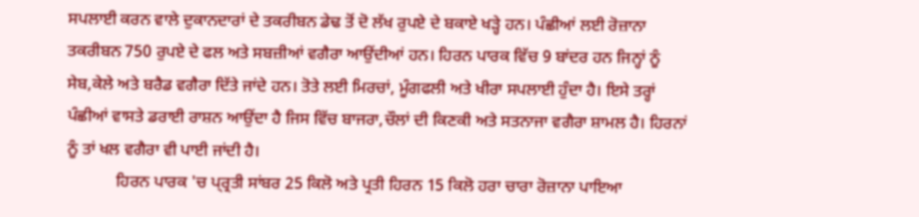ਸਪਲਾਈ ਕਰਨ ਵਾਲੇ ਦੁਕਾਨਦਾਰਾਂ ਦੇ ਤਕਰੀਬਨ ਡੇਢ ਤੋਂ ਦੋ ਲੱਖ ਰੁਪਏ ਦੇ ਬਕਾਏ ਖੜ੍ਹੇ ਹਨ। ਪੰਛੀਆਂ ਲਈ ਰੋਜ਼ਾਨਾ ਤਕਰੀਬਨ 750 ਰੁਪਏ ਦੇ ਫਲ ਅਤੇ ਸਬਜ਼ੀਆਂ ਵਗੈਰਾ ਆਉਂਦੀਆਂ ਹਨ। ਹਿਰਨ ਪਾਰਕ ਵਿੱਚ 9 ਬਾਂਦਰ ਹਨ ਜਿਨ੍ਹਾਂ ਨੂੰ ਸੇਬ,ਕੇਲੇ ਅਤੇ ਬਰੈਡ ਵਗੈਰਾ ਦਿੱਤੇ ਜਾਂਦੇ ਹਨ। ਤੋਤੇ ਲਈ ਮਿਰਚਾਂ, ਮੂੰਗਫਲੀ ਅਤੇ ਖੀਰਾ ਸਪਲਾਈ ਹੁੰਦਾ ਹੈ। ਇਸੇ ਤਰ੍ਹਾਂ ਪੰਛੀਆਂ ਵਾਸਤੇ ਡਰਾਈ ਰਾਸ਼ਨ ਆਉਂਦਾ ਹੈ ਜਿਸ ਵਿੱਚ ਬਾਜਰਾ,ਚੌਲਾਂ ਦੀ ਕਿਣਕੀ ਅਤੇ ਸਤਨਾਜਾ ਵਗੈਰਾ ਸ਼ਾਮਲ ਹੈ। ਹਿਰਨਾਂ ਨੂੰ ਤਾਂ ਖਲ ਵਗੈਰਾ ਵੀ ਪਾਈ ਜਾਂਦੀ ਹੈ।
            ਹਿਰਨ ਪਾਰਕ 'ਚ ਪ੍ਰ੍ਰਤੀ ਸਾਂਬਰ 25 ਕਿਲੋ ਅਤੇ ਪ੍ਰਤੀ ਹਿਰਨ 15 ਕਿਲੋ ਹਰਾ ਚਾਰਾ ਰੋਜ਼ਾਨਾ ਪਾਇਆ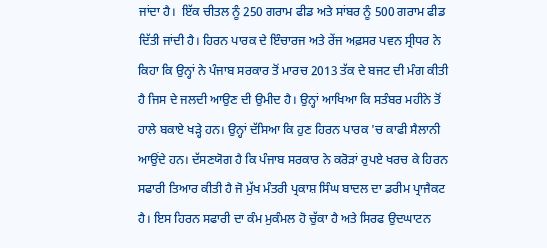ਜਾਂਦਾ ਹੈ।  ਇੱਕ ਚੀਤਲ ਨੂੰ 250 ਗਰਾਮ ਫੀਡ ਅਤੇ ਸਾਂਬਰ ਨੂੰ 500 ਗਰਾਮ ਫੀਡ ਦਿੱਤੀ ਜਾਂਦੀ ਹੈ। ਹਿਰਨ ਪਾਰਕ ਦੇ ਇੰਚਾਰਜ ਅਤੇ ਰੇਂਜ ਅਫ਼ਸਰ ਪਵਨ ਸ੍ਰੀਧਰ ਨੇ ਕਿਹਾ ਕਿ ਉਨ੍ਹਾਂ ਨੇ ਪੰਜਾਬ ਸਰਕਾਰ ਤੋਂ ਮਾਰਚ 2013 ਤੱਕ ਦੇ ਬਜਟ ਦੀ ਮੰਗ ਕੀਤੀ ਹੈ ਜਿਸ ਦੇ ਜਲਦੀ ਆਉਣ ਦੀ ਉਮੀਦ ਹੈ। ਉਨ੍ਹਾਂ ਆਖਿਆ ਕਿ ਸਤੰਬਰ ਮਹੀਨੇ ਤੋਂ ਹਾਲੇ ਬਕਾਏ ਖੜ੍ਹੇ ਹਨ। ਉਨ੍ਹਾਂ ਦੱਸਿਆ ਕਿ ਹੁਣ ਹਿਰਨ ਪਾਰਕ 'ਚ ਕਾਫੀ ਸੈਲਾਨੀ ਆਉਂਦੇ ਹਨ। ਦੱਸਣਯੋਗ ਹੈ ਕਿ ਪੰਜਾਬ ਸਰਕਾਰ ਨੇ ਕਰੋੜਾਂ ਰੁਪਏ ਖਰਚ ਕੇ ਹਿਰਨ ਸਫਾਰੀ ਤਿਆਰ ਕੀਤੀ ਹੈ ਜੋ ਮੁੱਖ ਮੰਤਰੀ ਪ੍ਰਕਾਸ਼ ਸਿੰਘ ਬਾਦਲ ਦਾ ਡਰੀਮ ਪ੍ਰਾਜੈਕਟ ਹੈ। ਇਸ ਹਿਰਨ ਸਫਾਰੀ ਦਾ ਕੰਮ ਮੁਕੰਮਲ ਹੋ ਚੁੱਕਾ ਹੈ ਅਤੇ ਸਿਰਫ ਉਦਘਾਟਨ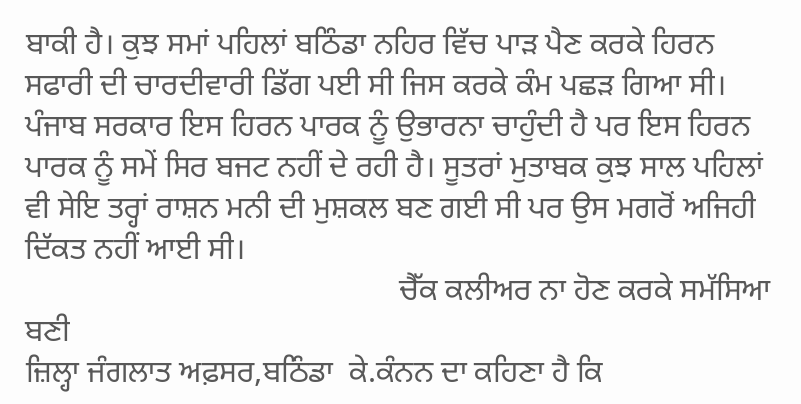ਬਾਕੀ ਹੈ। ਕੁਝ ਸਮਾਂ ਪਹਿਲਾਂ ਬਠਿੰਡਾ ਨਹਿਰ ਵਿੱਚ ਪਾੜ ਪੈਣ ਕਰਕੇ ਹਿਰਨ ਸਫਾਰੀ ਦੀ ਚਾਰਦੀਵਾਰੀ ਡਿੱਗ ਪਈ ਸੀ ਜਿਸ ਕਰਕੇ ਕੰਮ ਪਛੜ ਗਿਆ ਸੀ। ਪੰਜਾਬ ਸਰਕਾਰ ਇਸ ਹਿਰਨ ਪਾਰਕ ਨੂੰ ਉਭਾਰਨਾ ਚਾਹੁੰਦੀ ਹੈ ਪਰ ਇਸ ਹਿਰਨ ਪਾਰਕ ਨੂੰ ਸਮੇਂ ਸਿਰ ਬਜਟ ਨਹੀਂ ਦੇ ਰਹੀ ਹੈ। ਸੂਤਰਾਂ ਮੁਤਾਬਕ ਕੁਝ ਸਾਲ ਪਹਿਲਾਂ ਵੀ ਸੇਇ ਤਰ੍ਹਾਂ ਰਾਸ਼ਨ ਮਨੀ ਦੀ ਮੁਸ਼ਕਲ ਬਣ ਗਈ ਸੀ ਪਰ ਉਸ ਮਗਰੋਂ ਅਜਿਹੀ ਦਿੱਕਤ ਨਹੀਂ ਆਈ ਸੀ।
                                                ਚੈੱਕ ਕਲੀਅਰ ਨਾ ਹੋਣ ਕਰਕੇ ਸਮੱਸਿਆ ਬਣੀ
ਜ਼ਿਲ੍ਹਾ ਜੰਗਲਾਤ ਅਫ਼ਸਰ,ਬਠਿੰਡਾ  ਕੇ.ਕੰਨਨ ਦਾ ਕਹਿਣਾ ਹੈ ਕਿ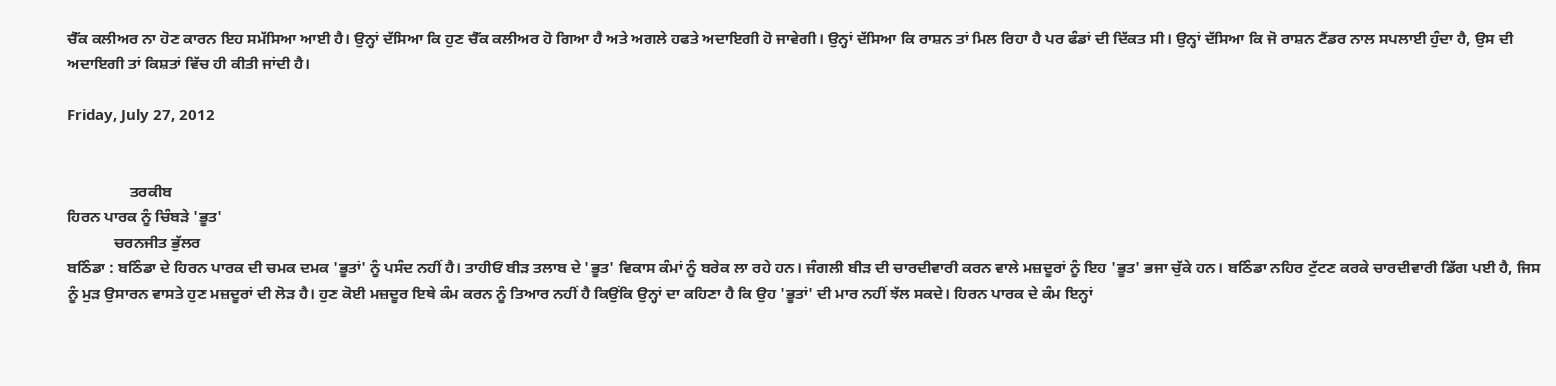ਚੈੱਕ ਕਲੀਅਰ ਨਾ ਹੋਣ ਕਾਰਨ ਇਹ ਸਮੱਸਿਆ ਆਈ ਹੈ। ਉਨ੍ਹਾਂ ਦੱਸਿਆ ਕਿ ਹੁਣ ਚੈੱਕ ਕਲੀਅਰ ਹੋ ਗਿਆ ਹੈ ਅਤੇ ਅਗਲੇ ਹਫਤੇ ਅਦਾਇਗੀ ਹੋ ਜਾਵੇਗੀ। ਉਨ੍ਹਾਂ ਦੱਸਿਆ ਕਿ ਰਾਸ਼ਨ ਤਾਂ ਮਿਲ ਰਿਹਾ ਹੈ ਪਰ ਫੰਡਾਂ ਦੀ ਦਿੱਕਤ ਸੀ। ਉਨ੍ਹਾਂ ਦੱਸਿਆ ਕਿ ਜੋ ਰਾਸ਼ਨ ਟੈਂਡਰ ਨਾਲ ਸਪਲਾਈ ਹੁੰਦਾ ਹੈ, ਉਸ ਦੀ ਅਦਾਇਗੀ ਤਾਂ ਕਿਸ਼ਤਾਂ ਵਿੱਚ ਹੀ ਕੀਤੀ ਜਾਂਦੀ ਹੈ।

Friday, July 27, 2012


                ਤਰਕੀਬ
ਹਿਰਨ ਪਾਰਕ ਨੂੰ ਚਿੰਬੜੇ 'ਭੂਤ'
            ਚਰਨਜੀਤ ਭੁੱਲਰ
ਬਠਿੰਡਾ : ਬਠਿੰਡਾ ਦੇ ਹਿਰਨ ਪਾਰਕ ਦੀ ਚਮਕ ਦਮਕ 'ਭੂਤਾਂ' ਨੂੰ ਪਸੰਦ ਨਹੀਂ ਹੈ। ਤਾਹੀਓਂ ਬੀੜ ਤਲਾਬ ਦੇ 'ਭੂਤ' ਵਿਕਾਸ ਕੰਮਾਂ ਨੂੰ ਬਰੇਕ ਲਾ ਰਹੇ ਹਨ। ਜੰਗਲੀ ਬੀੜ ਦੀ ਚਾਰਦੀਵਾਰੀ ਕਰਨ ਵਾਲੇ ਮਜ਼ਦੂਰਾਂ ਨੂੰ ਇਹ 'ਭੂਤ' ਭਜਾ ਚੁੱਕੇ ਹਨ। ਬਠਿੰਡਾ ਨਹਿਰ ਟੁੱਟਣ ਕਰਕੇ ਚਾਰਦੀਵਾਰੀ ਡਿੱਗ ਪਈ ਹੈ, ਜਿਸ ਨੂੰ ਮੁੜ ਉਸਾਰਨ ਵਾਸਤੇ ਹੁਣ ਮਜ਼ਦੂਰਾਂ ਦੀ ਲੋੜ ਹੈ। ਹੁਣ ਕੋਈ ਮਜ਼ਦੂਰ ਇਥੇ ਕੰਮ ਕਰਨ ਨੂੰ ਤਿਆਰ ਨਹੀਂ ਹੈ ਕਿਉਂਕਿ ਉਨ੍ਹਾਂ ਦਾ ਕਹਿਣਾ ਹੈ ਕਿ ਉਹ 'ਭੂਤਾਂ' ਦੀ ਮਾਰ ਨਹੀਂ ਝੱਲ ਸਕਦੇ। ਹਿਰਨ ਪਾਰਕ ਦੇ ਕੰਮ ਇਨ੍ਹਾਂ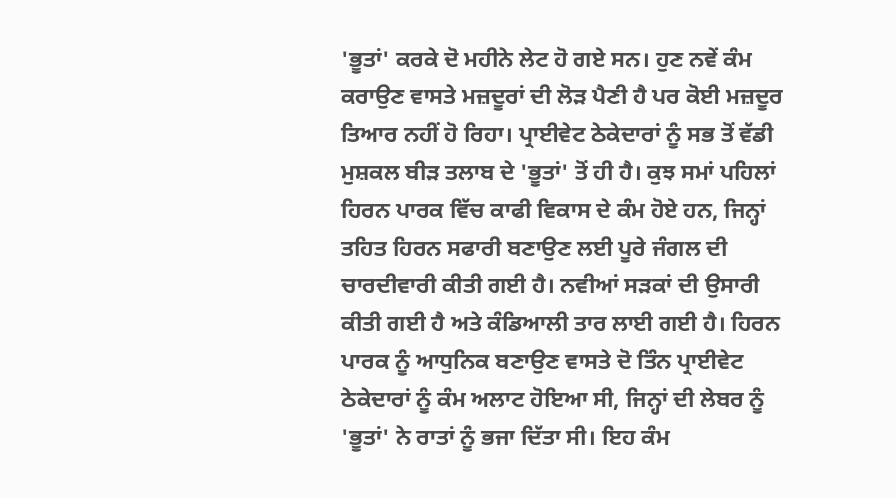'ਭੂਤਾਂ' ਕਰਕੇ ਦੋ ਮਹੀਨੇ ਲੇਟ ਹੋ ਗਏ ਸਨ। ਹੁਣ ਨਵੇਂ ਕੰਮ ਕਰਾਉਣ ਵਾਸਤੇ ਮਜ਼ਦੂਰਾਂ ਦੀ ਲੋੜ ਪੈਣੀ ਹੈ ਪਰ ਕੋਈ ਮਜ਼ਦੂਰ ਤਿਆਰ ਨਹੀਂ ਹੋ ਰਿਹਾ। ਪ੍ਰਾਈਵੇਟ ਠੇਕੇਦਾਰਾਂ ਨੂੰ ਸਭ ਤੋਂ ਵੱਡੀ ਮੁਸ਼ਕਲ ਬੀੜ ਤਲਾਬ ਦੇ 'ਭੂਤਾਂ' ਤੋਂ ਹੀ ਹੈ। ਕੁਝ ਸਮਾਂ ਪਹਿਲਾਂ ਹਿਰਨ ਪਾਰਕ ਵਿੱਚ ਕਾਫੀ ਵਿਕਾਸ ਦੇ ਕੰਮ ਹੋਏ ਹਨ, ਜਿਨ੍ਹਾਂ ਤਹਿਤ ਹਿਰਨ ਸਫਾਰੀ ਬਣਾਉਣ ਲਈ ਪੂਰੇ ਜੰਗਲ ਦੀ ਚਾਰਦੀਵਾਰੀ ਕੀਤੀ ਗਈ ਹੈ। ਨਵੀਆਂ ਸੜਕਾਂ ਦੀ ਉਸਾਰੀ ਕੀਤੀ ਗਈ ਹੈ ਅਤੇ ਕੰਡਿਆਲੀ ਤਾਰ ਲਾਈ ਗਈ ਹੈ। ਹਿਰਨ ਪਾਰਕ ਨੂੰ ਆਧੁਨਿਕ ਬਣਾਉਣ ਵਾਸਤੇ ਦੋ ਤਿੰਨ ਪ੍ਰਾਈਵੇਟ ਠੇਕੇਦਾਰਾਂ ਨੂੰ ਕੰਮ ਅਲਾਟ ਹੋਇਆ ਸੀ, ਜਿਨ੍ਹਾਂ ਦੀ ਲੇਬਰ ਨੂੰ 'ਭੂਤਾਂ' ਨੇ ਰਾਤਾਂ ਨੂੰ ਭਜਾ ਦਿੱਤਾ ਸੀ। ਇਹ ਕੰਮ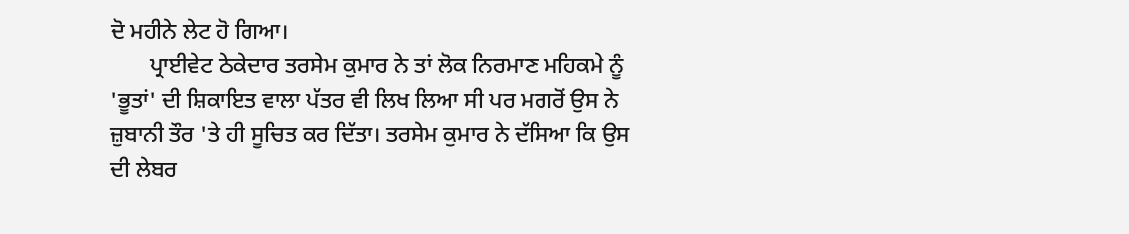ਦੋ ਮਹੀਨੇ ਲੇਟ ਹੋ ਗਿਆ।
       ਪ੍ਰਾਈਵੇਟ ਠੇਕੇਦਾਰ ਤਰਸੇਮ ਕੁਮਾਰ ਨੇ ਤਾਂ ਲੋਕ ਨਿਰਮਾਣ ਮਹਿਕਮੇ ਨੂੰ 'ਭੂਤਾਂ' ਦੀ ਸ਼ਿਕਾਇਤ ਵਾਲਾ ਪੱਤਰ ਵੀ ਲਿਖ ਲਿਆ ਸੀ ਪਰ ਮਗਰੋਂ ਉਸ ਨੇ ਜ਼ੁਬਾਨੀ ਤੌਰ 'ਤੇ ਹੀ ਸੂਚਿਤ ਕਰ ਦਿੱਤਾ। ਤਰਸੇਮ ਕੁਮਾਰ ਨੇ ਦੱਸਿਆ ਕਿ ਉਸ ਦੀ ਲੇਬਰ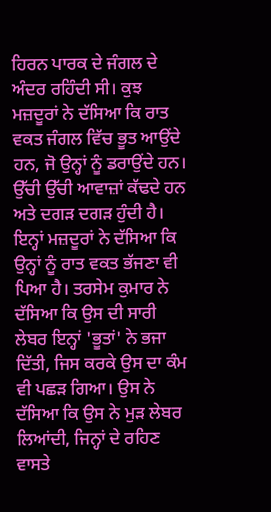ਹਿਰਨ ਪਾਰਕ ਦੇ ਜੰਗਲ ਦੇ ਅੰਦਰ ਰਹਿੰਦੀ ਸੀ। ਕੁਝ ਮਜ਼ਦੂਰਾਂ ਨੇ ਦੱਸਿਆ ਕਿ ਰਾਤ ਵਕਤ ਜੰਗਲ ਵਿੱਚ ਭੂਤ ਆਉਂਦੇ ਹਨ, ਜੋ ਉਨ੍ਹਾਂ ਨੂੰ ਡਰਾਉਂਦੇ ਹਨ। ਉੱਚੀ ਉੱਚੀ ਆਵਾਜ਼ਾਂ ਕੱਢਦੇ ਹਨ ਅਤੇ ਦਗੜ ਦਗੜ ਹੁੰਦੀ ਹੈ। ਇਨ੍ਹਾਂ ਮਜ਼ਦੂਰਾਂ ਨੇ ਦੱਸਿਆ ਕਿ ਉਨ੍ਹਾਂ ਨੂੰ ਰਾਤ ਵਕਤ ਭੱਜਣਾ ਵੀ ਪਿਆ ਹੈ। ਤਰਸੇਮ ਕੁਮਾਰ ਨੇ ਦੱਸਿਆ ਕਿ ਉਸ ਦੀ ਸਾਰੀ ਲੇਬਰ ਇਨ੍ਹਾਂ 'ਭੂਤਾਂ' ਨੇ ਭਜਾ ਦਿੱਤੀ, ਜਿਸ ਕਰਕੇ ਉਸ ਦਾ ਕੰਮ ਵੀ ਪਛੜ ਗਿਆ। ਉਸ ਨੇ ਦੱਸਿਆ ਕਿ ਉਸ ਨੇ ਮੁੜ ਲੇਬਰ ਲਿਆਂਦੀ, ਜਿਨ੍ਹਾਂ ਦੇ ਰਹਿਣ ਵਾਸਤੇ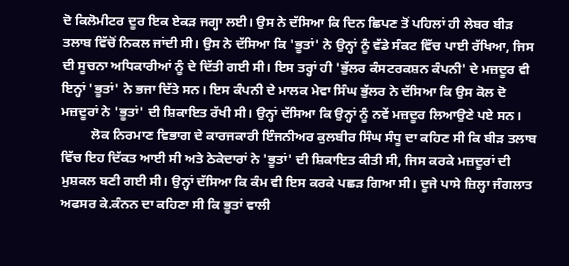ਦੋ ਕਿਲੋਮੀਟਰ ਦੂਰ ਇਕ ਏਕੜ ਜਗ੍ਹਾ ਲਈ। ਉਸ ਨੇ ਦੱਸਿਆ ਕਿ ਦਿਨ ਛਿਪਣ ਤੋਂ ਪਹਿਲਾਂ ਹੀ ਲੇਬਰ ਬੀੜ ਤਲਾਬ ਵਿੱਚੋਂ ਨਿਕਲ ਜਾਂਦੀ ਸੀ। ਉਸ ਨੇ ਦੱਸਿਆ ਕਿ 'ਭੂਤਾਂ' ਨੇ ਉਨ੍ਹਾਂ ਨੂੰ ਵੱਡੇ ਸੰਕਟ ਵਿੱਚ ਪਾਈ ਰੱਖਿਆ, ਜਿਸ ਦੀ ਸੂਚਨਾ ਅਧਿਕਾਰੀਆਂ ਨੂੰ ਦੇ ਦਿੱਤੀ ਗਈ ਸੀ। ਇਸ ਤਰ੍ਹਾਂ ਹੀ 'ਭੁੱਲਰ ਕੰਸਟਰਕਸ਼ਨ ਕੰਪਨੀ' ਦੇ ਮਜ਼ਦੂਰ ਵੀ ਇਨ੍ਹਾਂ 'ਭੂਤਾਂ' ਨੇ ਭਜਾ ਦਿੱਤੇ ਸਨ। ਇਸ ਕੰਪਨੀ ਦੇ ਮਾਲਕ ਮੇਵਾ ਸਿੰਘ ਭੁੱਲਰ ਨੇ ਦੱਸਿਆ ਕਿ ਉਸ ਕੋਲ ਦੋ ਮਜ਼ਦੂਰਾਂ ਨੇ 'ਭੂਤਾਂ' ਦੀ ਸ਼ਿਕਾਇਤ ਰੱਖੀ ਸੀ। ਉਨ੍ਹਾਂ ਦੱਸਿਆ ਕਿ ਉਨ੍ਹਾਂ ਨੂੰ ਨਵੇਂ ਮਜ਼ਦੂਰ ਲਿਆਉਣੇ ਪਏ ਸਨ।
         ਲੋਕ ਨਿਰਮਾਣ ਵਿਭਾਗ ਦੇ ਕਾਰਜਕਾਰੀ ਇੰਜਨੀਅਰ ਕੁਲਬੀਰ ਸਿੰਘ ਸੰਧੂ ਦਾ ਕਹਿਣ ਸੀ ਕਿ ਬੀੜ ਤਲਾਬ ਵਿੱਚ ਇਹ ਦਿੱਕਤ ਆਈ ਸੀ ਅਤੇ ਠੇਕੇਦਾਰਾਂ ਨੇ 'ਭੂਤਾਂ' ਦੀ ਸ਼ਿਕਾਇਤ ਕੀਤੀ ਸੀ, ਜਿਸ ਕਰਕੇ ਮਜ਼ਦੂਰਾਂ ਦੀ ਮੁਸ਼ਕਲ ਬਣੀ ਗਈ ਸੀ। ਉਨ੍ਹਾਂ ਦੱਸਿਆ ਕਿ ਕੰਮ ਵੀ ਇਸ ਕਰਕੇ ਪਛੜ ਗਿਆ ਸੀ। ਦੂਜੇ ਪਾਸੇ ਜ਼ਿਲ੍ਹਾ ਜੰਗਲਾਤ ਅਫਸਰ ਕੇ.ਕੰਨਨ ਦਾ ਕਹਿਣਾ ਸੀ ਕਿ ਭੂਤਾਂ ਵਾਲੀ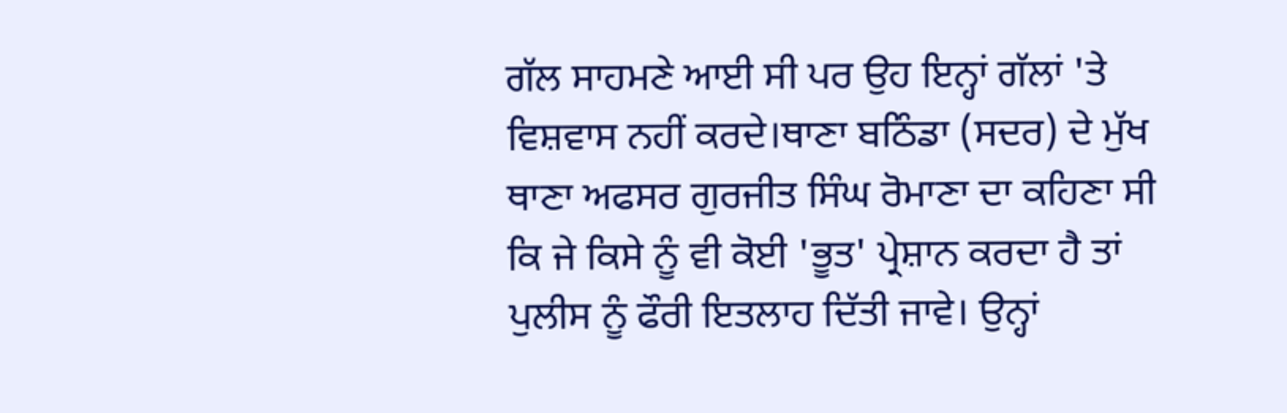ਗੱਲ ਸਾਹਮਣੇ ਆਈ ਸੀ ਪਰ ਉਹ ਇਨ੍ਹਾਂ ਗੱਲਾਂ 'ਤੇ ਵਿਸ਼ਵਾਸ ਨਹੀਂ ਕਰਦੇ।ਥਾਣਾ ਬਠਿੰਡਾ (ਸਦਰ) ਦੇ ਮੁੱਖ ਥਾਣਾ ਅਫਸਰ ਗੁਰਜੀਤ ਸਿੰਘ ਰੋਮਾਣਾ ਦਾ ਕਹਿਣਾ ਸੀ ਕਿ ਜੇ ਕਿਸੇ ਨੂੰ ਵੀ ਕੋਈ 'ਭੂਤ' ਪ੍ਰੇਸ਼ਾਨ ਕਰਦਾ ਹੈ ਤਾਂ ਪੁਲੀਸ ਨੂੰ ਫੌਰੀ ਇਤਲਾਹ ਦਿੱਤੀ ਜਾਵੇ। ਉਨ੍ਹਾਂ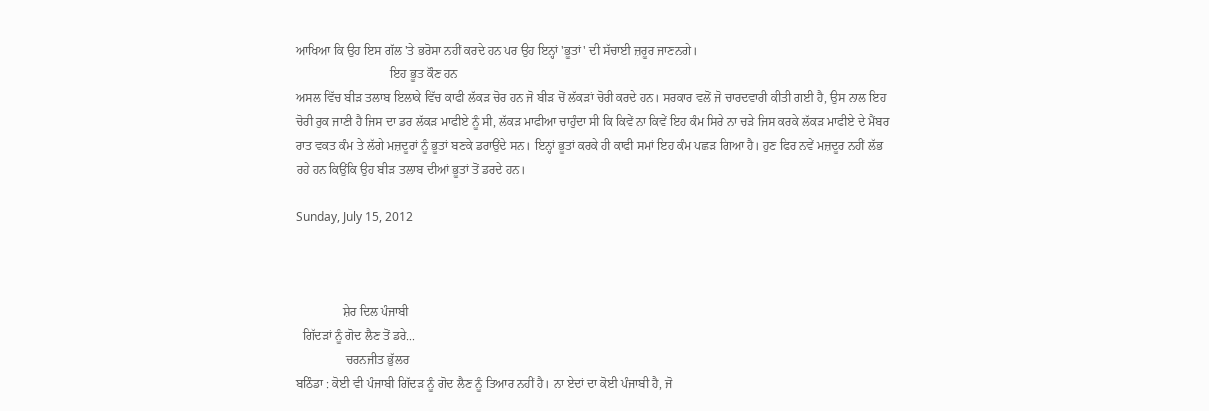ਆਖਿਆ ਕਿ ਉਹ ਇਸ ਗੱਲ 'ਤੇ ਭਰੋਸਾ ਨਹੀਂ ਕਰਦੇ ਹਨ ਪਰ ਉਹ ਇਨ੍ਹਾਂ 'ਭੂਤਾਂ' ਦੀ ਸੱਚਾਈ ਜ਼ਰੂਰ ਜਾਣਨਗੇ।
                              ਇਹ ਭੂਤ ਕੌਣ ਹਨ
ਅਸਲ ਵਿੱਚ ਬੀੜ ਤਲਾਬ ਇਲਾਕੇ ਵਿੱਚ ਕਾਫੀ ਲੱਕੜ ਚੋਰ ਹਨ ਜੋ ਬੀੜ ਚੋਂ ਲੱਕੜਾਂ ਚੋਰੀ ਕਰਦੇ ਹਨ। ਸਰਕਾਰ ਵਲੋਂ ਜੋ ਚਾਰਦਵਾਰੀ ਕੀਤੀ ਗਈ ਹੈ, ਉਸ ਨਾਲ ਇਹ ਚੋਰੀ ਰੁਕ ਜਾਣੀ ਹੈ ਜਿਸ ਦਾ ਡਰ ਲੱਕੜ ਮਾਫੀਏ ਨੂੰ ਸੀ, ਲੱਕੜ ਮਾਫੀਆ ਚਾਹੁੰਦਾ ਸੀ ਕਿ ਕਿਵੇਂ ਨਾ ਕਿਵੇਂ ਇਹ ਕੰਮ ਸਿਰੇ ਨਾ ਚੜੇ ਜਿਸ ਕਰਕੇ ਲੱਕੜ ਮਾਫੀਏ ਦੇ ਮੈਂਬਰ ਰਾਤ ਵਕਤ ਕੰਮ ਤੇ ਲੱਗੇ ਮਜ਼ਦੂਰਾਂ ਨੂੰ ਭੂਤਾਂ ਬਣਕੇ ਡਰਾਉਂਦੇ ਸਨ। ਇਨ੍ਹਾਂ ਭੂਤਾਂ ਕਰਕੇ ਹੀ ਕਾਫੀ ਸਮਾਂ ਇਹ ਕੰਮ ਪਛੜ ਗਿਆ ਹੈ। ਹੁਣ ਫਿਰ ਨਵੇਂ ਮਜ਼ਦੂਰ ਨਹੀਂ ਲੱਭ ਰਹੇ ਹਨ ਕਿਉਂਕਿ ਉਹ ਬੀੜ ਤਲਾਬ ਦੀਆਂ ਭੂਤਾਂ ਤੋਂ ਡਰਦੇ ਹਨ।

Sunday, July 15, 2012



               ਸ਼ੇਰ ਦਿਲ ਪੰਜਾਬੀ
  ਗਿੱਦੜਾਂ ਨੂੰ ਗੋਦ ਲੈਣ ਤੋਂ ਡਰੇ...
                ਚਰਨਜੀਤ ਭੁੱਲਰ
ਬਠਿੰਡਾ : ਕੋਈ ਵੀ ਪੰਜਾਬੀ ਗਿੱਦੜ ਨੂੰ ਗੋਦ ਲੈਣ ਨੂੰ ਤਿਆਰ ਨਹੀਂ ਹੈ। ਨਾ ਏਦਾਂ ਦਾ ਕੋਈ ਪੰਜਾਬੀ ਹੈ, ਜੋ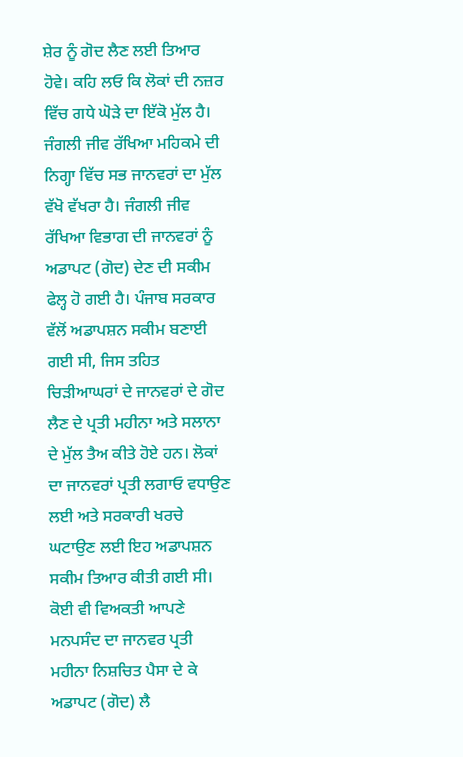ਸ਼ੇਰ ਨੂੰ ਗੋਦ ਲੈਣ ਲਈ ਤਿਆਰ ਹੋਵੇ। ਕਹਿ ਲਓ ਕਿ ਲੋਕਾਂ ਦੀ ਨਜ਼ਰ ਵਿੱਚ ਗਧੇ ਘੋੜੇ ਦਾ ਇੱਕੋ ਮੁੱਲ ਹੈ। ਜੰਗਲੀ ਜੀਵ ਰੱਖਿਆ ਮਹਿਕਮੇ ਦੀ ਨਿਗ੍ਹਾ ਵਿੱਚ ਸਭ ਜਾਨਵਰਾਂ ਦਾ ਮੁੱਲ ਵੱਖੋ ਵੱਖਰਾ ਹੈ। ਜੰਗਲੀ ਜੀਵ ਰੱਖਿਆ ਵਿਭਾਗ ਦੀ ਜਾਨਵਰਾਂ ਨੂੰ ਅਡਾਪਟ (ਗੋਦ) ਦੇਣ ਦੀ ਸਕੀਮ ਫੇਲ੍ਹ ਹੋ ਗਈ ਹੈ। ਪੰਜਾਬ ਸਰਕਾਰ ਵੱਲੋਂ ਅਡਾਪਸ਼ਨ ਸਕੀਮ ਬਣਾਈ ਗਈ ਸੀ, ਜਿਸ ਤਹਿਤ ਚਿੜੀਆਘਰਾਂ ਦੇ ਜਾਨਵਰਾਂ ਦੇ ਗੋਦ ਲੈਣ ਦੇ ਪ੍ਰਤੀ ਮਹੀਨਾ ਅਤੇ ਸਲਾਨਾ ਦੇ ਮੁੱਲ ਤੈਅ ਕੀਤੇ ਹੋਏ ਹਨ। ਲੋਕਾਂ ਦਾ ਜਾਨਵਰਾਂ ਪ੍ਰਤੀ ਲਗਾਓ ਵਧਾਉਣ ਲਈ ਅਤੇ ਸਰਕਾਰੀ ਖਰਚੇ ਘਟਾਉਣ ਲਈ ਇਹ ਅਡਾਪਸ਼ਨ ਸਕੀਮ ਤਿਆਰ ਕੀਤੀ ਗਈ ਸੀ। ਕੋਈ ਵੀ ਵਿਅਕਤੀ ਆਪਣੇ ਮਨਪਸੰਦ ਦਾ ਜਾਨਵਰ ਪ੍ਰਤੀ ਮਹੀਨਾ ਨਿਸ਼ਚਿਤ ਪੈਸਾ ਦੇ ਕੇ ਅਡਾਪਟ (ਗੋਦ) ਲੈ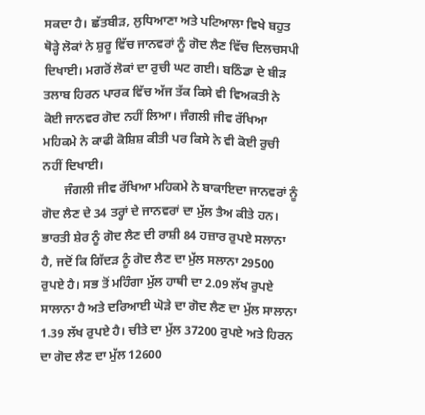ਸਕਦਾ ਹੈ। ਛੱਤਬੀੜ, ਲੁਧਿਆਣਾ ਅਤੇ ਪਟਿਆਲਾ ਵਿਖੇ ਬਹੁਤ ਥੋੜ੍ਹੇ ਲੋਕਾਂ ਨੇ ਸ਼ੁਰੂ ਵਿੱਚ ਜਾਨਵਰਾਂ ਨੂੰ ਗੋਦ ਲੈਣ ਵਿੱਚ ਦਿਲਚਸਪੀ ਦਿਖਾਈ। ਮਗਰੋਂ ਲੋਕਾਂ ਦਾ ਰੁਚੀ ਘਟ ਗਈ। ਬਠਿੰਡਾ ਦੇ ਬੀੜ ਤਲਾਬ ਹਿਰਨ ਪਾਰਕ ਵਿੱਚ ਅੱਜ ਤੱਕ ਕਿਸੇ ਵੀ ਵਿਅਕਤੀ ਨੇ ਕੋਈ ਜਾਨਵਰ ਗੋਦ ਨਹੀਂ ਲਿਆ। ਜੰਗਲੀ ਜੀਵ ਰੱਖਿਆ ਮਹਿਕਮੇ ਨੇ ਕਾਫੀ ਕੋਸ਼ਿਸ਼ ਕੀਤੀ ਪਰ ਕਿਸੇ ਨੇ ਵੀ ਕੋਈ ਰੁਚੀ ਨਹੀਂ ਦਿਖਾਈ।
       ਜੰਗਲੀ ਜੀਵ ਰੱਖਿਆ ਮਹਿਕਮੇ ਨੇ ਬਾਕਾਇਦਾ ਜਾਨਵਰਾਂ ਨੂੰ ਗੋਦ ਲੈਣ ਦੇ 34 ਤਰ੍ਹਾਂ ਦੇ ਜਾਨਵਰਾਂ ਦਾ ਮੁੱਲ ਤੈਅ ਕੀਤੇ ਹਨ। ਭਾਰਤੀ ਸ਼ੇਰ ਨੂੰ ਗੋਦ ਲੈਣ ਦੀ ਰਾਸ਼ੀ 84 ਹਜ਼ਾਰ ਰੁਪਏ ਸਲਾਨਾ ਹੈ, ਜਦੋਂ ਕਿ ਗਿੱਦੜ ਨੂੰ ਗੋਦ ਲੈਣ ਦਾ ਮੁੱਲ ਸਲਾਨਾ 29500 ਰੁਪਏ ਹੈ। ਸਭ ਤੋਂ ਮਹਿੰਗਾ ਮੁੱਲ ਹਾਥੀ ਦਾ 2.09 ਲੱਖ ਰੁਪਏ ਸਾਲਾਨਾ ਹੈ ਅਤੇ ਦਰਿਆਈ ਘੋੜੇ ਦਾ ਗੋਦ ਲੈਣ ਦਾ ਮੁੱਲ ਸਾਲਾਨਾ 1.39 ਲੱਖ ਰੁਪਏ ਹੈ। ਚੀਤੇ ਦਾ ਮੁੱਲ 37200 ਰੁਪਏ ਅਤੇ ਹਿਰਨ ਦਾ ਗੋਦ ਲੈਣ ਦਾ ਮੁੱਲ 12600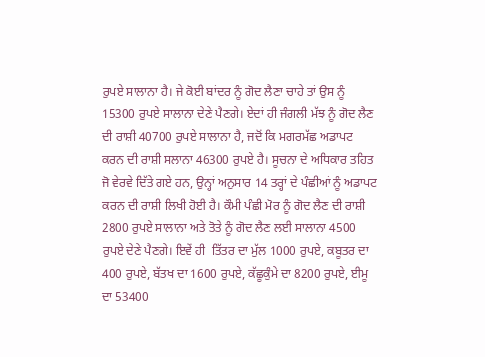ਰੁਪਏ ਸਾਲਾਨਾ ਹੈ। ਜੇ ਕੋਈ ਬਾਂਦਰ ਨੂੰ ਗੋਦ ਲੈਣਾ ਚਾਹੇ ਤਾਂ ਉਸ ਨੂੰ 15300 ਰੁਪਏ ਸਾਲਾਨਾ ਦੇਣੇ ਪੈਣਗੇ। ਏਦਾਂ ਹੀ ਜੰਗਲੀ ਮੱਝ ਨੂੰ ਗੋਦ ਲੈਣ ਦੀ ਰਾਸ਼ੀ 40700 ਰੁਪਏ ਸਾਲਾਨਾ ਹੈ, ਜਦੋਂ ਕਿ ਮਗਰਮੱਛ ਅਡਾਪਟ ਕਰਨ ਦੀ ਰਾਸ਼ੀ ਸਲਾਨਾ 46300 ਰੁਪਏ ਹੈ। ਸੂਚਨਾ ਦੇ ਅਧਿਕਾਰ ਤਹਿਤ ਜੋ ਵੇਰਵੇ ਦਿੱਤੇ ਗਏ ਹਨ, ਉਨ੍ਹਾਂ ਅਨੁਸਾਰ 14 ਤਰ੍ਹਾਂ ਦੇ ਪੰਛੀਆਂ ਨੂੰ ਅਡਾਪਟ ਕਰਨ ਦੀ ਰਾਸ਼ੀ ਲਿਖੀ ਹੋਈ ਹੈ। ਕੌਮੀ ਪੰਛੀ ਮੋਰ ਨੂੰ ਗੋਦ ਲੈਣ ਦੀ ਰਾਸ਼ੀ 2800 ਰੁਪਏ ਸਾਲਾਨਾ ਅਤੇ ਤੋਤੇ ਨੂੰ ਗੋਦ ਲੈਣ ਲਈ ਸਾਲਾਨਾ 4500 ਰੁਪਏ ਦੇਣੇ ਪੈਣਗੇ। ਇਵੇਂ ਹੀ  ਤਿੱਤਰ ਦਾ ਮੁੱਲ 1000 ਰੁਪਏ, ਕਬੂਤਰ ਦਾ 400 ਰੁਪਏ, ਬੱਤਖ ਦਾ 1600 ਰੁਪਏ, ਕੱਛੂਕੁੰਮੇ ਦਾ 8200 ਰੁਪਏ, ਈਮੂ ਦਾ 53400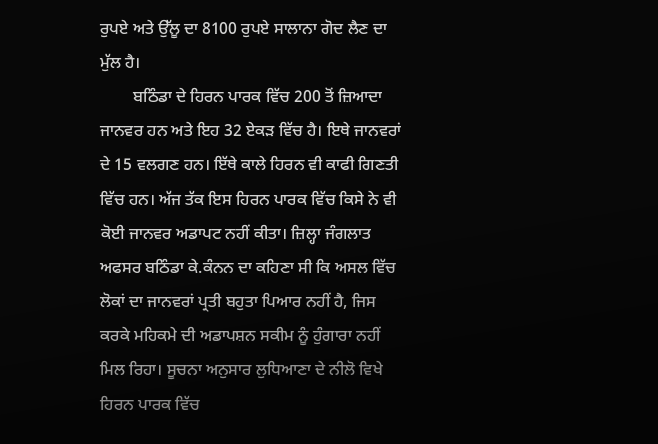ਰੁਪਏ ਅਤੇ ਉੱਲੂ ਦਾ 8100 ਰੁਪਏ ਸਾਲਾਨਾ ਗੋਦ ਲੈਣ ਦਾ ਮੁੱਲ ਹੈ।
        ਬਠਿੰਡਾ ਦੇ ਹਿਰਨ ਪਾਰਕ ਵਿੱਚ 200 ਤੋਂ ਜ਼ਿਆਦਾ ਜਾਨਵਰ ਹਨ ਅਤੇ ਇਹ 32 ਏਕੜ ਵਿੱਚ ਹੈ। ਇਥੇ ਜਾਨਵਰਾਂ ਦੇ 15 ਵਲਗਣ ਹਨ। ਇੱਥੇ ਕਾਲੇ ਹਿਰਨ ਵੀ ਕਾਫੀ ਗਿਣਤੀ ਵਿੱਚ ਹਨ। ਅੱਜ ਤੱਕ ਇਸ ਹਿਰਨ ਪਾਰਕ ਵਿੱਚ ਕਿਸੇ ਨੇ ਵੀ ਕੋਈ ਜਾਨਵਰ ਅਡਾਪਟ ਨਹੀਂ ਕੀਤਾ। ਜ਼ਿਲ੍ਹਾ ਜੰਗਲਾਤ ਅਫਸਰ ਬਠਿੰਡਾ ਕੇ.ਕੰਨਨ ਦਾ ਕਹਿਣਾ ਸੀ ਕਿ ਅਸਲ ਵਿੱਚ ਲੋਕਾਂ ਦਾ ਜਾਨਵਰਾਂ ਪ੍ਰਤੀ ਬਹੁਤਾ ਪਿਆਰ ਨਹੀਂ ਹੈ, ਜਿਸ ਕਰਕੇ ਮਹਿਕਮੇ ਦੀ ਅਡਾਪਸ਼ਨ ਸਕੀਮ ਨੂੰ ਹੁੰਗਾਰਾ ਨਹੀਂ ਮਿਲ ਰਿਹਾ। ਸੂਚਨਾ ਅਨੁਸਾਰ ਲੁਧਿਆਣਾ ਦੇ ਨੀਲੋ ਵਿਖੇ ਹਿਰਨ ਪਾਰਕ ਵਿੱਚ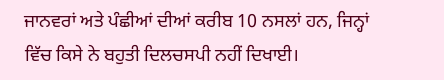ਜਾਨਵਰਾਂ ਅਤੇ ਪੰਛੀਆਂ ਦੀਆਂ ਕਰੀਬ 10 ਨਸਲਾਂ ਹਨ, ਜਿਨ੍ਹਾਂ ਵਿੱਚ ਕਿਸੇ ਨੇ ਬਹੁਤੀ ਦਿਲਚਸਪੀ ਨਹੀਂ ਦਿਖਾਈ।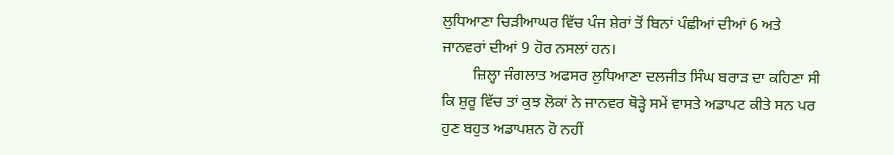ਲੁਧਿਆਣਾ ਚਿੜੀਆਘਰ ਵਿੱਚ ਪੰਜ ਸ਼ੇਰਾਂ ਤੋਂ ਬਿਨਾਂ ਪੰਛੀਆਂ ਦੀਆਂ 6 ਅਤੇ ਜਾਨਵਰਾਂ ਦੀਆਂ 9 ਹੋਰ ਨਸਲਾਂ ਹਨ।
        ਜ਼ਿਲ੍ਹਾ ਜੰਗਲਾਤ ਅਫਸਰ ਲੁਧਿਆਣਾ ਦਲਜੀਤ ਸਿੰਘ ਬਰਾੜ ਦਾ ਕਹਿਣਾ ਸੀ ਕਿ ਸ਼ੁਰੂ ਵਿੱਚ ਤਾਂ ਕੁਝ ਲੋਕਾਂ ਨੇ ਜਾਨਵਰ ਥੋੜ੍ਹੇ ਸਮੇਂ ਵਾਸਤੇ ਅਡਾਪਟ ਕੀਤੇ ਸਨ ਪਰ ਹੁਣ ਬਹੁਤ ਅਡਾਪਸ਼ਨ ਹੋ ਨਹੀਂ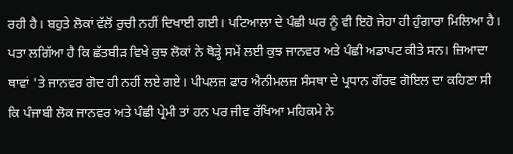ਰਹੀ ਹੈ। ਬਹੁਤੇ ਲੋਕਾਂ ਵੱਲੋਂ ਰੁਚੀ ਨਹੀਂ ਦਿਖਾਈ ਗਈ। ਪਟਿਆਲਾ ਦੇ ਪੰਛੀ ਘਰ ਨੂੰ ਵੀ ਇਹੋ ਜੇਹਾ ਹੀ ਹੁੰਗਾਰਾ ਮਿਲਿਆ ਹੈ। ਪਤਾ ਲਗਿੱਆ ਹੈ ਕਿ ਛੱਤਬੀੜ ਵਿਖੇ ਕੁਝ ਲੋਕਾਂ ਨੇ ਥੋੜ੍ਹੇ ਸਮੇਂ ਲਈ ਕੁਝ ਜਾਨਵਰ ਅਤੇ ਪੰਛੀ ਅਡਾਪਟ ਕੀਤੇ ਸਨ। ਜ਼ਿਆਦਾ ਥਾਵਾਂ 'ਤੇ ਜਾਨਵਰ ਗੋਦ ਹੀ ਨਹੀਂ ਲਏ ਗਏ। ਪੀਪਲਜ਼ ਫਾਰ ਐਨੀਮਲਜ਼ ਸੰਸਥਾ ਦੇ ਪ੍ਰਧਾਨ ਗੌਰਵ ਗੋਇਲ ਦਾ ਕਹਿਣਾ ਸੀ ਕਿ ਪੰਜਾਬੀ ਲੋਕ ਜਾਨਵਰ ਅਤੇ ਪੰਛੀ ਪ੍ਰੇਮੀ ਤਾਂ ਹਨ ਪਰ ਜੀਵ ਰੱਖਿਆ ਮਹਿਕਮੇ ਨੇ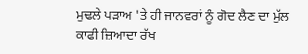ਮੁਢਲੇ ਪੜਾਅ 'ਤੇ ਹੀ ਜਾਨਵਰਾਂ ਨੂੰ ਗੋਦ ਲੈਣ ਦਾ ਮੁੱਲ ਕਾਫੀ ਜ਼ਿਆਦਾ ਰੱਖ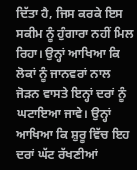ਦਿੱਤਾ ਹੈ, ਜਿਸ ਕਰਕੇ ਇਸ ਸਕੀਮ ਨੂੰ ਹੁੰਗਾਰਾ ਨਹੀਂ ਮਿਲ ਰਿਹਾ। ਉਨ੍ਹਾਂ ਆਖਿਆ ਕਿ ਲੋਕਾਂ ਨੂੰ ਜਾਨਵਰਾਂ ਨਾਲ ਜੋੜਨ ਵਾਸਤੇ ਇਨ੍ਹਾਂ ਦਰਾਂ ਨੂੰ ਘਟਾਇਆ ਜਾਵੇ। ਉਨ੍ਹਾਂ ਆਖਿਆ ਕਿ ਸ਼ੁਰੂ ਵਿੱਚ ਇਹ ਦਰਾਂ ਘੱਟ ਰੱਖਣੀਆਂ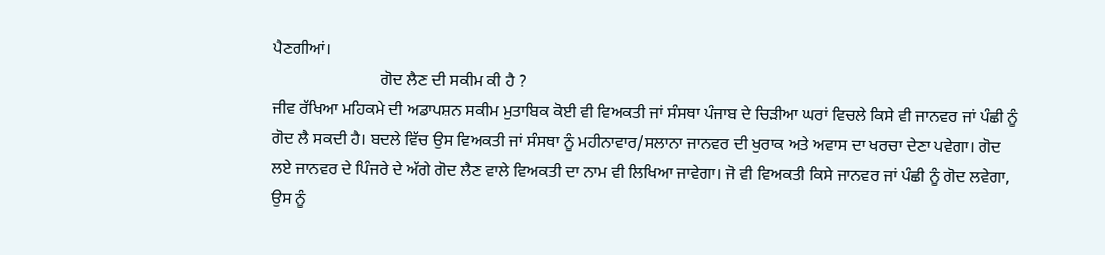ਪੈਣਗੀਆਂ।
                          ਗੋਦ ਲੈਣ ਦੀ ਸਕੀਮ ਕੀ ਹੈ ?
ਜੀਵ ਰੱਖਿਆ ਮਹਿਕਮੇ ਦੀ ਅਡਾਪਸ਼ਨ ਸਕੀਮ ਮੁਤਾਬਿਕ ਕੋਈ ਵੀ ਵਿਅਕਤੀ ਜਾਂ ਸੰਸਥਾ ਪੰਜਾਬ ਦੇ ਚਿੜੀਆ ਘਰਾਂ ਵਿਚਲੇ ਕਿਸੇ ਵੀ ਜਾਨਵਰ ਜਾਂ ਪੰਛੀ ਨੂੰ ਗੋਦ ਲੈ ਸਕਦੀ ਹੈ। ਬਦਲੇ ਵਿੱਚ ਉਸ ਵਿਅਕਤੀ ਜਾਂ ਸੰਸਥਾ ਨੂੰ ਮਹੀਨਾਵਾਰ/ਸਲਾਨਾ ਜਾਨਵਰ ਦੀ ਖੁਰਾਕ ਅਤੇ ਅਵਾਸ ਦਾ ਖਰਚਾ ਦੇਣਾ ਪਵੇਗਾ। ਗੋਦ ਲਏ ਜਾਨਵਰ ਦੇ ਪਿੰਜਰੇ ਦੇ ਅੱਗੇ ਗੋਦ ਲੈਣ ਵਾਲੇ ਵਿਅਕਤੀ ਦਾ ਨਾਮ ਵੀ ਲਿਖਿਆ ਜਾਵੇਗਾ। ਜੋ ਵੀ ਵਿਅਕਤੀ ਕਿਸੇ ਜਾਨਵਰ ਜਾਂ ਪੰਛੀ ਨੂੰ ਗੋਦ ਲਵੇਗਾ, ਉਸ ਨੂੰ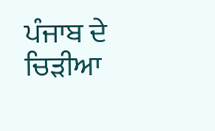ਪੰਜਾਬ ਦੇ ਚਿੜੀਆ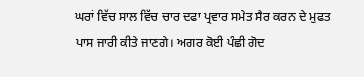ਘਰਾਂ ਵਿੱਚ ਸਾਲ ਵਿੱਚ ਚਾਰ ਦਫਾ ਪ੍ਰਵਾਰ ਸਮੇਤ ਸੈਰ ਕਰਨ ਦੇ ਮੁਫਤ ਪਾਸ ਜਾਰੀ ਕੀਤੇ ਜਾਣਗੇ। ਅਗਰ ਕੋਈ ਪੰਛੀ ਗੋਦ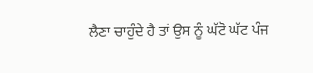ਲੈਣਾ ਚਾਹੁੰਦੇ ਹੈ ਤਾਂ ਉਸ ਨੂੰ ਘੱਟੋ ਘੱਟ ਪੰਜ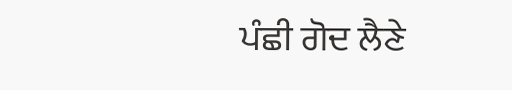ਪੰਛੀ ਗੋਦ ਲੈਣੇ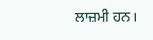ਲਾਜ਼ਮੀ ਹਨ।